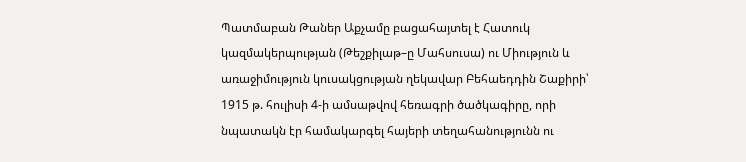Պատմաբան Թաներ Աքչամը բացահայտել է Հատուկ կազմակերպության (Թեշքիլաթ–ը Մահսուսա) ու Միություն և առաջիմություն կուսակցության ղեկավար Բեհաեդդին Շաքիրի՝ 1915 թ. հուլիսի 4-ի ամսաթվով հեռագրի ծածկագիրը, որի նպատակն էր համակարգել հայերի տեղահանությունն ու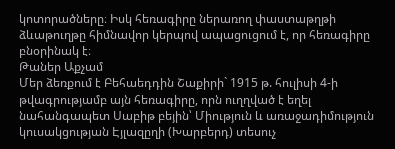կոտորածները։ Իսկ հեռագիրը ներառող փաստաթղթի ձևաթուղթը հիմնավոր կերպով ապացուցում է, որ հեռագիրը բնօրինակ է։
Թաներ Աքչամ
Մեր ձեռքում է Բեհաեդդին Շաքիրի` 1915 թ. հուլիսի 4-ի թվագրությամբ այն հեռագիրը, որն ուղղված է եղել նահանգապետ Սաբիթ բեյին՝ Միություն և առաջադիմություն կուսակցության Էյլազըղի (Խարբերդ) տեսուչ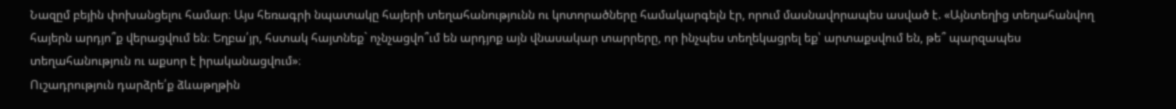Նազըմ բեյին փոխանցելու համար։ Այս հեռագրի նպատակը հայերի տեղահանությունն ու կոտորածները համակարգելն էր, որում մասնավորապես ասված է. «Այնտեղից տեղահանվող հայերն արդյո՞ք վերացվում են։ Եղբա՛յր, հստակ հայտնեք` ոչնչացվո՞ւմ են արդյոք այն վնասակար տարրերը, որ ինչպես տեղեկացրել եք՝ արտաքսվում են, թե՞ պարզապես տեղահանություն ու աքսոր է իրականացվում»։
Ուշադրություն դարձրե՛ք ձևաթղթին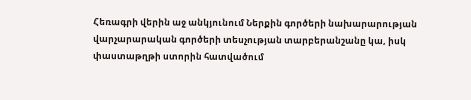Հեռագրի վերին աջ անկյունում Ներքին գործերի նախարարության վարչարարական գործերի տեսչության տարբերանշանը կա, իսկ փաստաթղթի ստորին հատվածում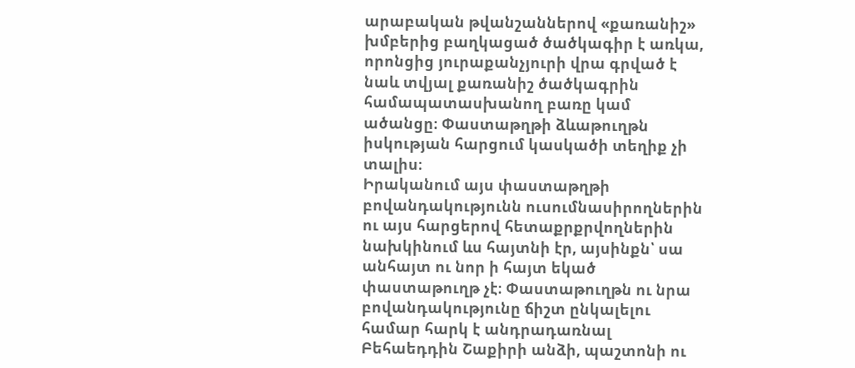արաբական թվանշաններով «քառանիշ» խմբերից բաղկացած ծածկագիր է առկա, որոնցից յուրաքանչյուրի վրա գրված է նաև տվյալ քառանիշ ծածկագրին համապատասխանող բառը կամ ածանցը։ Փաստաթղթի ձևաթուղթն իսկության հարցում կասկածի տեղիք չի տալիս։
Իրականում այս փաստաթղթի բովանդակությունն ուսումնասիրողներին ու այս հարցերով հետաքրքրվողներին նախկինում ևս հայտնի էր, այսինքն՝ սա անհայտ ու նոր ի հայտ եկած փաստաթուղթ չէ։ Փաստաթուղթն ու նրա բովանդակությունը ճիշտ ընկալելու համար հարկ է անդրադառնալ Բեհաեդդին Շաքիրի անձի, պաշտոնի ու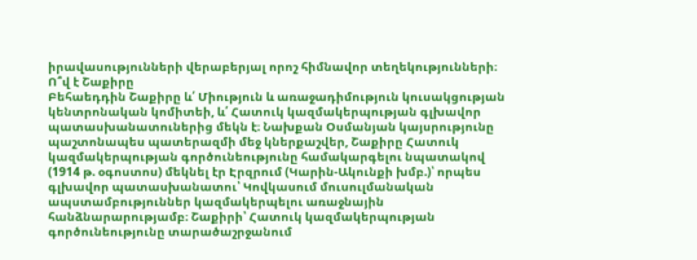իրավասությունների վերաբերյալ որոշ հիմնավոր տեղեկությունների։
Ո՞վ է Շաքիրը
Բեհաեդդին Շաքիրը և՛ Միություն և առաջադիմություն կուսակցության կենտրոնական կոմիտեի, և՛ Հատուկ կազմակերպության գլխավոր պատասխանատուներից մեկն է։ Նախքան Օսմանյան կայսրությունը պաշտոնապես պատերազմի մեջ կներքաշվեր, Շաքիրը Հատուկ կազմակերպության գործունեությունը համակարգելու նպատակով (1914 թ. օգոստոս) մեկնել էր Էրզրում (Կարին-Ակունքի խմբ.)՝ որպես գլխավոր պատասխանատու՝ Կովկասում մուսուլմանական ապստամբություններ կազմակերպելու առաջնային հանձնարարությամբ։ Շաքիրի՝ Հատուկ կազմակերպության գործունեությունը տարածաշրջանում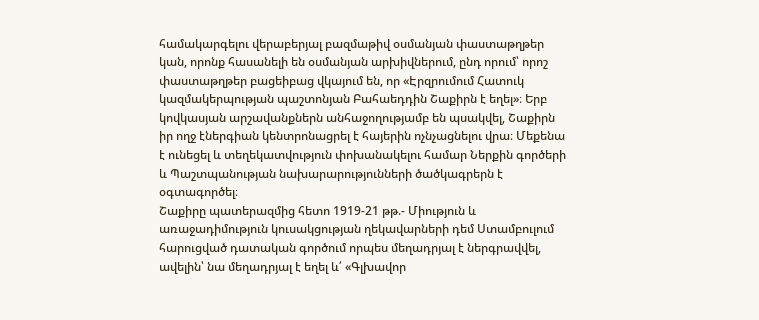համակարգելու վերաբերյալ բազմաթիվ օսմանյան փաստաթղթեր կան, որոնք հասանելի են օսմանյան արխիվներում, ընդ որում՝ որոշ փաստաթղթեր բացեիբաց վկայում են, որ «Էրզրումում Հատուկ կազմակերպության պաշտոնյան Բահաեդդին Շաքիրն է եղել»։ Երբ կովկասյան արշավանքներն անհաջողությամբ են պսակվել, Շաքիրն իր ողջ էներգիան կենտրոնացրել է հայերին ոչնչացնելու վրա։ Մեքենա է ունեցել և տեղեկատվություն փոխանակելու համար Ներքին գործերի և Պաշտպանության նախարարությունների ծածկագրերն է օգտագործել։
Շաքիրը պատերազմից հետո 1919-21 թթ.- Միություն և առաջադիմություն կուսակցության ղեկավարների դեմ Ստամբուլում հարուցված դատական գործում որպես մեղադրյալ է ներգրավվել, ավելին՝ նա մեղադրյալ է եղել և՛ «Գլխավոր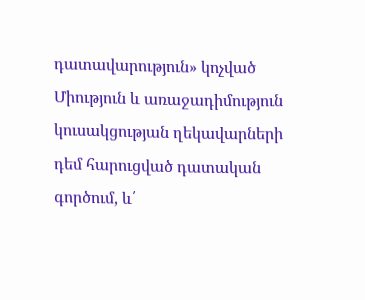դատավարություն» կոչված Միություն և առաջադիմություն կուսակցության ղեկավարների դեմ հարուցված դատական գործում, և՛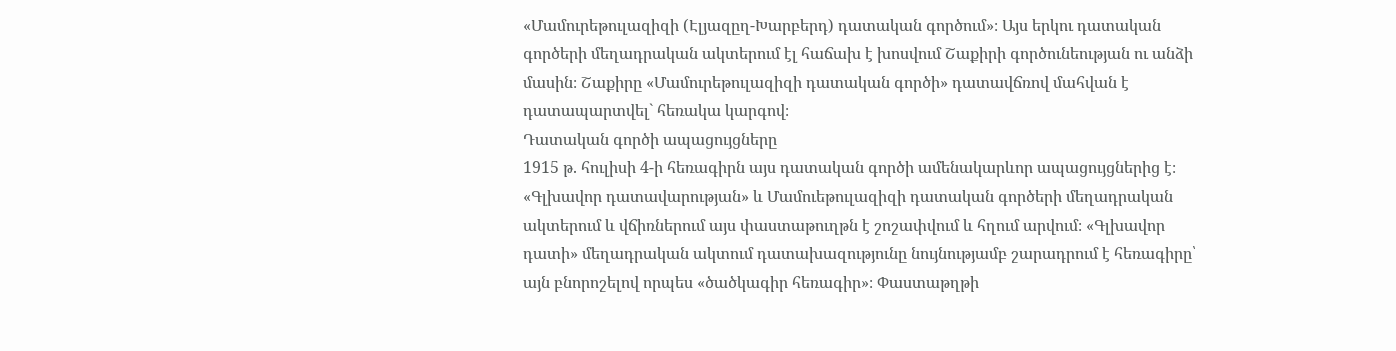«Մամուրեթուլազիզի (Էլյազըղ-Խարբերդ) դատական գործում»։ Այս երկու դատական գործերի մեղադրական ակտերում էլ հաճախ է խոսվում Շաքիրի գործունեության ու անձի մասին։ Շաքիրը «Մամուրեթուլազիզի դատական գործի» դատավճռով մահվան է դատապարտվել` հեռակա կարգով։
Դատական գործի ապացույցները
1915 թ. հուլիսի 4-ի հեռագիրն այս դատական գործի ամենակարևոր ապացույցներից է։ «Գլխավոր դատավարության» և Մամուեթուլազիզի դատական գործերի մեղադրական ակտերում և վճիռներում այս փաստաթուղթն է շոշափվում և հղում արվում։ «Գլխավոր դատի» մեղադրական ակտում դատախազությունը նույնությամբ շարադրում է հեռագիրը՝ այն բնորոշելով որպես «ծածկագիր հեռագիր»։ Փաստաթղթի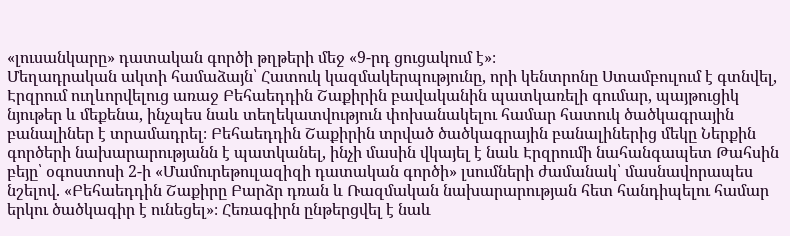«լուսանկարը» դատական գործի թղթերի մեջ «9-րդ ցուցակում է»։
Մեղադրական ակտի համաձայն՝ Հատուկ կազմակերպությունը, որի կենտրոնը Ստամբուլում է գտնվել, Էրզրում ուղևորվելուց առաջ Բեհաեդդին Շաքիրին բավականին պատկառելի գումար, պայթուցիկ նյութեր և մեքենա, ինչպես նաև տեղեկատվություն փոխանակելու համար հատուկ ծածկագրային բանալիներ է տրամադրել։ Բեհաեդդին Շաքիրին տրված ծածկագրային բանալիներից մեկը Ներքին գործերի նախարարությանն է պատկանել, ինչի մասին վկայել է նաև Էրզրումի նահանգապետ Թահսին բեյը՝ օգոստոսի 2-ի «Մամուրեթուլազիզի դատական գործի» լսումների ժամանակ՝ մասնավորապես նշելով. «Բեհաեդդին Շաքիրը Բարձր դռան և Ռազմական նախարարության հետ հանդիպելու համար երկու ծածկագիր է ունեցել»։ Հեռագիրն ընթերցվել է նաև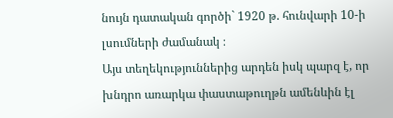նույն դատական գործի` 1920 թ. հունվարի 10-ի լսումների ժամանակ ։
Այս տեղեկություններից արդեն իսկ պարզ է, որ խնդրո առարկա փաստաթուղթն ամենևին էլ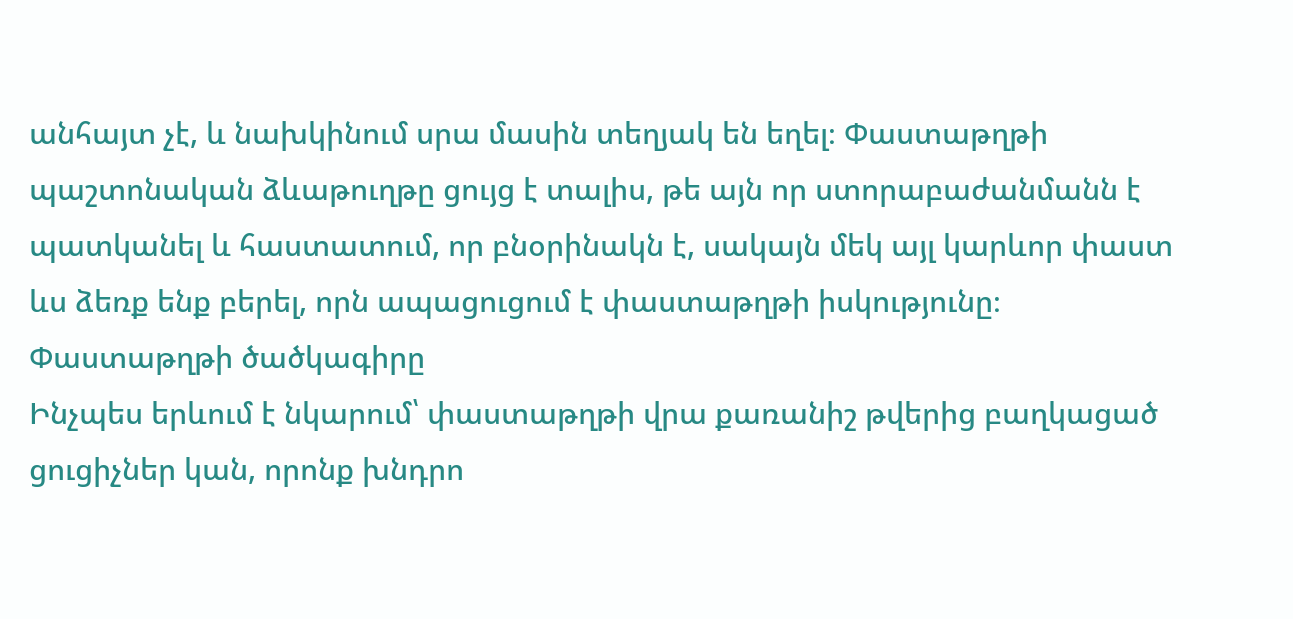անհայտ չէ, և նախկինում սրա մասին տեղյակ են եղել։ Փաստաթղթի պաշտոնական ձևաթուղթը ցույց է տալիս, թե այն որ ստորաբաժանմանն է պատկանել և հաստատում, որ բնօրինակն է, սակայն մեկ այլ կարևոր փաստ ևս ձեռք ենք բերել, որն ապացուցում է փաստաթղթի իսկությունը։
Փաստաթղթի ծածկագիրը
Ինչպես երևում է նկարում՝ փաստաթղթի վրա քառանիշ թվերից բաղկացած ցուցիչներ կան, որոնք խնդրո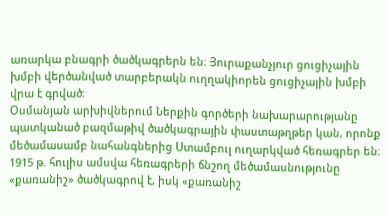առարկա բնագրի ծածկագրերն են։ Յուրաքանչյուր ցուցիչային խմբի վերծանված տարբերակն ուղղակիորեն ցուցիչային խմբի վրա է գրված։
Օսմանյան արխիվներում Ներքին գործերի նախարարությանը պատկանած բազմաթիվ ծածկագրային փաստաթղթեր կան, որոնք մեծամասամբ նահանգներից Ստամբուլ ուղարկված հեռագրեր են։ 1915 թ. հուլիս ամսվա հեռագրերի ճնշող մեծամասնությունը «քառանիշ» ծածկագրով է, իսկ «քառանիշ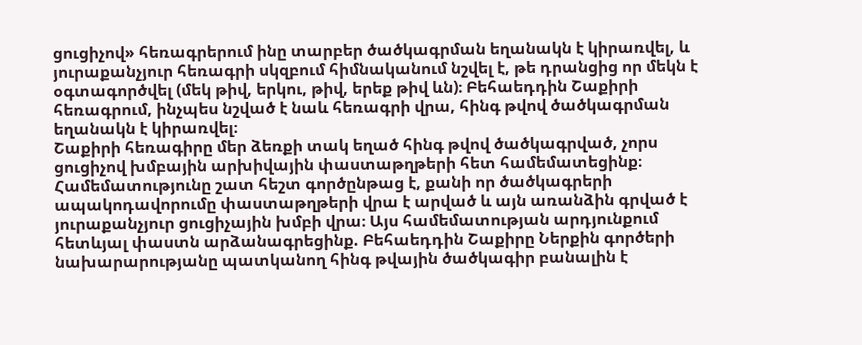ցուցիչով» հեռագրերում ինը տարբեր ծածկագրման եղանակն է կիրառվել, և յուրաքանչյուր հեռագրի սկզբում հիմնականում նշվել է, թե դրանցից որ մեկն է օգտագործվել (մեկ թիվ, երկու, թիվ, երեք թիվ ևն)։ Բեհաեդդին Շաքիրի հեռագրում, ինչպես նշված է նաև հեռագրի վրա, հինգ թվով ծածկագրման եղանակն է կիրառվել։
Շաքիրի հեռագիրը մեր ձեռքի տակ եղած հինգ թվով ծածկագրված, չորս ցուցիչով խմբային արխիվային փաստաթղթերի հետ համեմատեցինք։ Համեմատությունը շատ հեշտ գործընթաց է, քանի որ ծածկագրերի ապակոդավորումը փաստաթղթերի վրա է արված և այն առանձին գրված է յուրաքանչյուր ցուցիչային խմբի վրա։ Այս համեմատության արդյունքում հետևյալ փաստն արձանագրեցինք. Բեհաեդդին Շաքիրը Ներքին գործերի նախարարությանը պատկանող հինգ թվային ծածկագիր բանալին է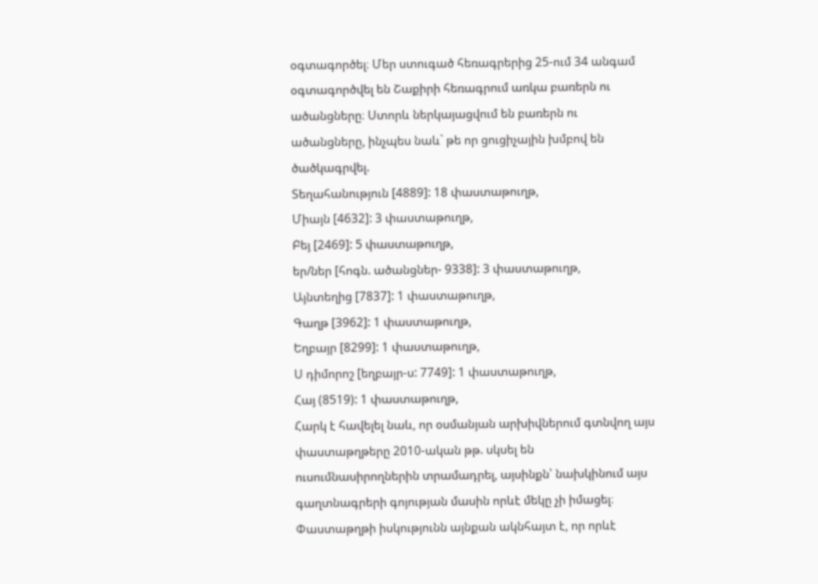օգտագործել։ Մեր ստուգած հեռագրերից 25-ում 34 անգամ օգտագործվել են Շաքիրի հեռագրում առկա բառերն ու ածանցները։ Ստորև ներկայացվում են բառերն ու ածանցները, ինչպես նաև` թե որ ցուցիչային խմբով են ծածկագրվել.
Տեղահանություն [4889]: 18 փաստաթուղթ,
Միայն [4632]: 3 փաստաթուղթ,
Բեյ [2469]: 5 փաստաթուղթ,
եր/ներ [հոգն. ածանցներ- 9338]: 3 փաստաթուղթ,
Այնտեղից [7837]: 1 փաստաթուղթ,
Գաղթ [3962]: 1 փաստաթուղթ,
Եղբայր [8299]: 1 փաստաթուղթ,
Ս դիմորոշ [եղբայր-ս: 7749]: 1 փաստաթուղթ,
Հայ (8519): 1 փաստաթուղթ,
Հարկ է հավելել նաև, որ օսմանյան արխիվներում գտնվող այս փաստաթղթերը 2010-ական թթ. սկսել են ուսումնասիրողներին տրամադրել, այսինքն՝ նախկինում այս գաղտնագրերի գոյության մասին որևէ մեկը չի իմացել։
Փաստաթղթի իսկությունն այնքան ակնհայտ է, որ որևէ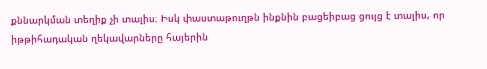քննարկման տեղիք չի տալիս։ Իսկ փաստաթուղթն ինքնին բացեիբաց ցույց է տալիս, որ իթթիհադական ղեկավարները հայերին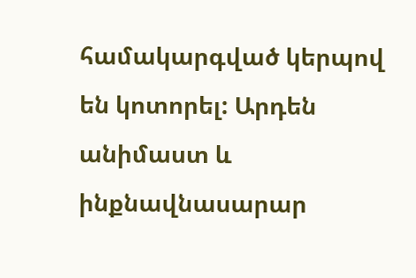համակարգված կերպով են կոտորել: Արդեն անիմաստ և ինքնավնասարար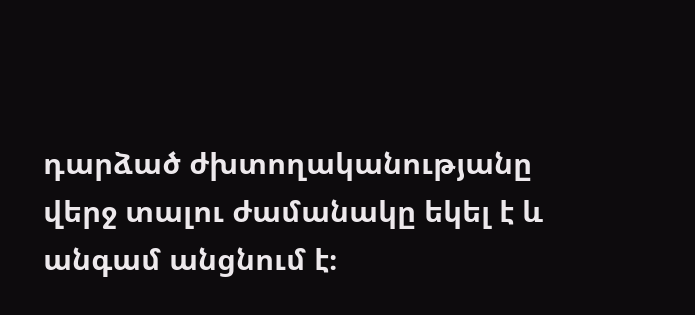դարձած ժխտողականությանը վերջ տալու ժամանակը եկել է և անգամ անցնում է։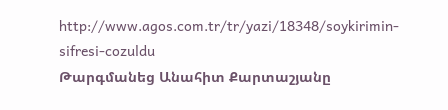http://www.agos.com.tr/tr/yazi/18348/soykirimin-sifresi-cozuldu
Թարգմանեց Անահիտ Քարտաշյանը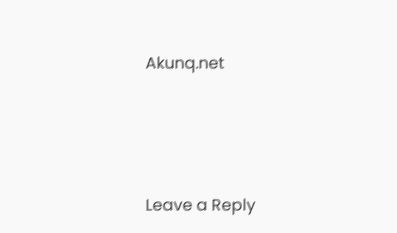Akunq.net




Leave a Reply